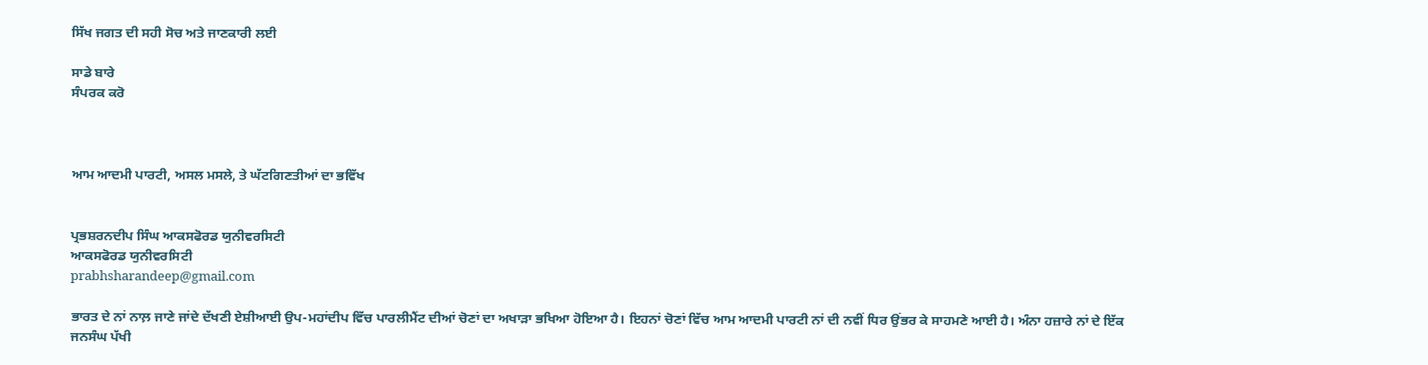ਸਿੱਖ ਜਗਤ ਦੀ ਸਹੀ ਸੋਚ ਅਤੇ ਜਾਣਕਾਰੀ ਲਈ

ਸਾਡੇ ਬਾਰੇ
ਸੰਪਰਕ ਕਰੋ



ਆਮ ਆਦਮੀ ਪਾਰਟੀ, ਅਸਲ ਮਸਲੇ, ਤੇ ਘੱਟਗਿਣਤੀਆਂ ਦਾ ਭਵਿੱਖ


ਪ੍ਰਭਸ਼ਰਨਦੀਪ ਸਿੰਘ ਆਕਸਫੋਰਡ ਯੁਨੀਵਰਸਿਟੀ
ਆਕਸਫੋਰਡ ਯੁਨੀਵਰਸਿਟੀ
prabhsharandeep@gmail.com

ਭਾਰਤ ਦੇ ਨਾਂ ਨਾਲ਼ ਜਾਣੇ ਜਾਂਦੇ ਦੱਖਣੀ ਏਸ਼ੀਆਈ ਉਪ-ਮਹਾਂਦੀਪ ਵਿੱਚ ਪਾਰਲੀਮੈਂਟ ਦੀਆਂ ਚੋਣਾਂ ਦਾ ਅਖਾੜਾ ਭਖਿਆ ਹੋਇਆ ਹੈ। ਇਹਨਾਂ ਚੋਣਾਂ ਵਿੱਚ ਆਮ ਆਦਮੀ ਪਾਰਟੀ ਨਾਂ ਦੀ ਨਵੀਂ ਧਿਰ ਉਂਭਰ ਕੇ ਸਾਹਮਣੇ ਆਈ ਹੈ। ਅੰਨਾ ਹਜ਼ਾਰੇ ਨਾਂ ਦੇ ਇੱਕ ਜਨਸੰਘ ਪੱਖੀ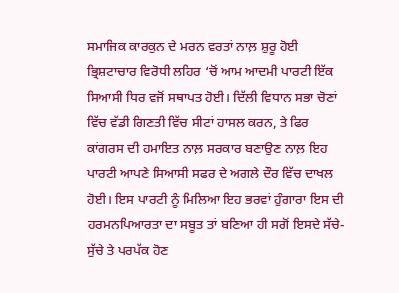ਸਮਾਜਿਕ ਕਾਰਕੁਨ ਦੇ ਮਰਨ ਵਰਤਾਂ ਨਾਲ਼ ਸ਼ੁਰੂ ਹੋਈ ਭ੍ਰਿਸ਼ਟਾਚਾਰ ਵਿਰੋਧੀ ਲਹਿਰ ‘ਚੋਂ ਆਮ ਆਦਮੀ ਪਾਰਟੀ ਇੱਕ ਸਿਆਸੀ ਧਿਰ ਵਜੋਂ ਸਥਾਪਤ ਹੋਈ। ਦਿੱਲੀ ਵਿਧਾਨ ਸਭਾ ਚੋਣਾਂ ਵਿੱਚ ਵੱਡੀ ਗਿਣਤੀ ਵਿੱਚ ਸੀਟਾਂ ਹਾਸਲ ਕਰਨ, ਤੇ ਫਿਰ ਕਾਂਗਰਸ ਦੀ ਹਮਾਇਤ ਨਾਲ਼ ਸਰਕਾਰ ਬਣਾਉਣ ਨਾਲ਼ ਇਹ ਪਾਰਟੀ ਆਪਣੇ ਸਿਆਸੀ ਸਫਰ ਦੇ ਅਗਲੇ ਦੌਰ ਵਿੱਚ ਦਾਖਲ ਹੋਈ। ਇਸ ਪਾਰਟੀ ਨੂੰ ਮਿਲਿਆ ਇਹ ਭਰਵਾਂ ਹੁੰਗਾਰਾ ਇਸ ਦੀ ਹਰਮਨਪਿਆਰਤਾ ਦਾ ਸਬੂਤ ਤਾਂ ਬਣਿਆ ਹੀ ਸਗੋਂ ਇਸਦੇ ਸੱਚੇ-ਸੁੱਚੇ ਤੇ ਪਰਪੱਕ ਹੋਣ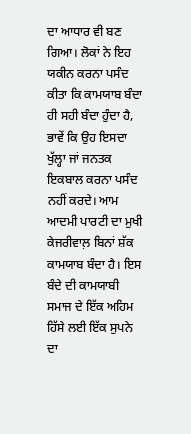ਦਾ ਆਧਾਰ ਵੀ ਬਣ ਗਿਆ। ਲੋਕਾਂ ਨੇ ਇਹ ਯਕੀਨ ਕਰਨਾ ਪਸੰਦ ਕੀਤਾ ਕਿ ਕਾਮਯਾਬ ਬੰਦਾ ਹੀ ਸਹੀ ਬੰਦਾ ਹੁੰਦਾ ਹੈ, ਭਾਵੇਂ ਕਿ ਉਹ ਇਸਦਾ ਖੁੱਲ੍ਹਾ ਜਾਂ ਜਨਤਕ ਇਕਬਾਲ ਕਰਨਾ ਪਸੰਦ ਨਹੀਂ ਕਰਦੇ। ਆਮ ਆਦਮੀ ਪਾਰਟੀ ਦਾ ਮੁਖੀ ਕੇਜਰੀਵਾਲ਼ ਬਿਨਾਂ ਸ਼ੱਕ ਕਾਮਯਾਬ ਬੰਦਾ ਹੈ। ਇਸ ਬੰਦੇ ਦੀ ਕਾਮਯਾਬੀ ਸਮਾਜ ਦੇ ਇੱਕ ਅਹਿਮ ਹਿੱਸੇ ਲਈ ਇੱਕ ਸੁਪਨੇ ਦਾ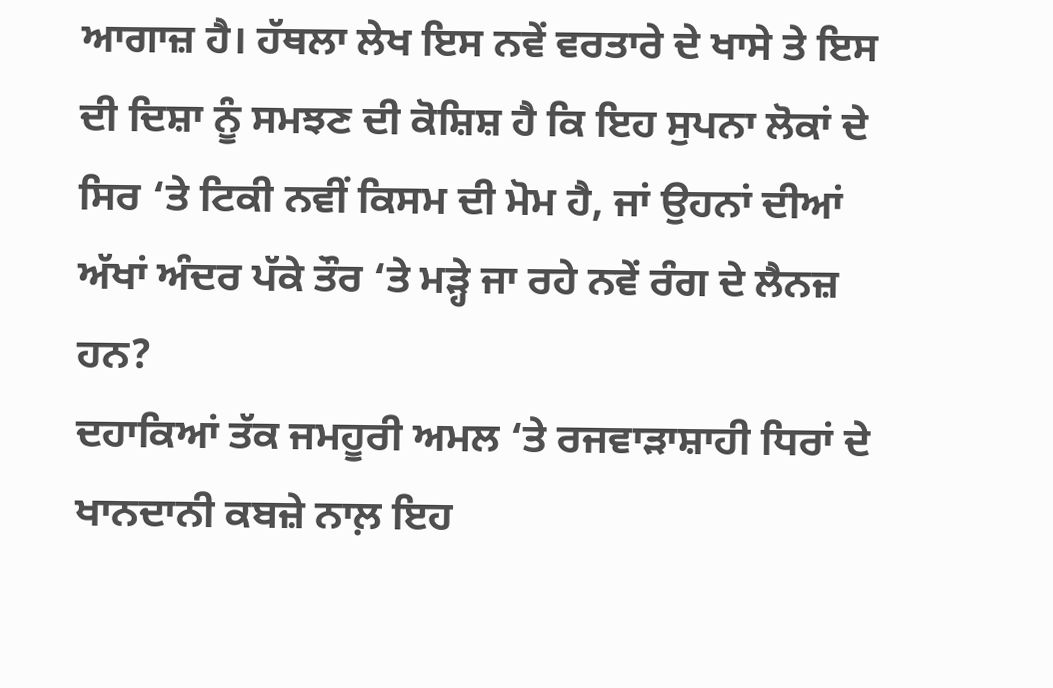ਆਗਾਜ਼ ਹੈ। ਹੱਥਲਾ ਲੇਖ ਇਸ ਨਵੇਂ ਵਰਤਾਰੇ ਦੇ ਖਾਸੇ ਤੇ ਇਸ ਦੀ ਦਿਸ਼ਾ ਨੂੰ ਸਮਝਣ ਦੀ ਕੋਸ਼ਿਸ਼ ਹੈ ਕਿ ਇਹ ਸੁਪਨਾ ਲੋਕਾਂ ਦੇ ਸਿਰ ‘ਤੇ ਟਿਕੀ ਨਵੀਂ ਕਿਸਮ ਦੀ ਮੋਮ ਹੈ, ਜਾਂ ਉਹਨਾਂ ਦੀਆਂ ਅੱਖਾਂ ਅੰਦਰ ਪੱਕੇ ਤੌਰ ‘ਤੇ ਮੜ੍ਹੇ ਜਾ ਰਹੇ ਨਵੇਂ ਰੰਗ ਦੇ ਲੈਨਜ਼ ਹਨ?
ਦਹਾਕਿਆਂ ਤੱਕ ਜਮਹੂਰੀ ਅਮਲ ‘ਤੇ ਰਜਵਾੜਾਸ਼ਾਹੀ ਧਿਰਾਂ ਦੇ ਖਾਨਦਾਨੀ ਕਬਜ਼ੇ ਨਾਲ਼ ਇਹ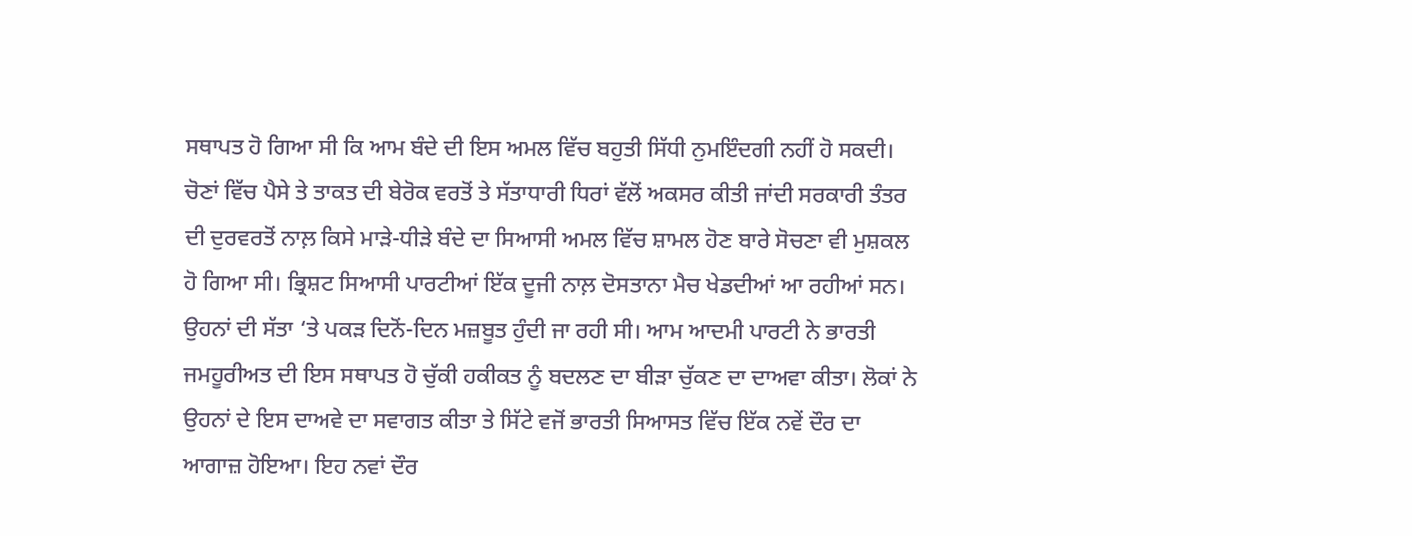ਸਥਾਪਤ ਹੋ ਗਿਆ ਸੀ ਕਿ ਆਮ ਬੰਦੇ ਦੀ ਇਸ ਅਮਲ ਵਿੱਚ ਬਹੁਤੀ ਸਿੱਧੀ ਨੁਮਇੰਦਗੀ ਨਹੀਂ ਹੋ ਸਕਦੀ। ਚੋਣਾਂ ਵਿੱਚ ਪੈਸੇ ਤੇ ਤਾਕਤ ਦੀ ਬੇਰੋਕ ਵਰਤੋਂ ਤੇ ਸੱਤਾਧਾਰੀ ਧਿਰਾਂ ਵੱਲੋਂ ਅਕਸਰ ਕੀਤੀ ਜਾਂਦੀ ਸਰਕਾਰੀ ਤੰਤਰ ਦੀ ਦੁਰਵਰਤੋਂ ਨਾਲ਼ ਕਿਸੇ ਮਾੜੇ-ਧੀੜੇ ਬੰਦੇ ਦਾ ਸਿਆਸੀ ਅਮਲ ਵਿੱਚ ਸ਼ਾਮਲ ਹੋਣ ਬਾਰੇ ਸੋਚਣਾ ਵੀ ਮੁਸ਼ਕਲ ਹੋ ਗਿਆ ਸੀ। ਭ੍ਰਿਸ਼ਟ ਸਿਆਸੀ ਪਾਰਟੀਆਂ ਇੱਕ ਦੂਜੀ ਨਾਲ਼ ਦੋਸਤਾਨਾ ਮੈਚ ਖੇਡਦੀਆਂ ਆ ਰਹੀਆਂ ਸਨ। ਉਹਨਾਂ ਦੀ ਸੱਤਾ ‘ਤੇ ਪਕੜ ਦਿਨੋਂ-ਦਿਨ ਮਜ਼ਬੂਤ ਹੁੰਦੀ ਜਾ ਰਹੀ ਸੀ। ਆਮ ਆਦਮੀ ਪਾਰਟੀ ਨੇ ਭਾਰਤੀ ਜਮਹੂਰੀਅਤ ਦੀ ਇਸ ਸਥਾਪਤ ਹੋ ਚੁੱਕੀ ਹਕੀਕਤ ਨੂੰ ਬਦਲਣ ਦਾ ਬੀੜਾ ਚੁੱਕਣ ਦਾ ਦਾਅਵਾ ਕੀਤਾ। ਲੋਕਾਂ ਨੇ ਉਹਨਾਂ ਦੇ ਇਸ ਦਾਅਵੇ ਦਾ ਸਵਾਗਤ ਕੀਤਾ ਤੇ ਸਿੱਟੇ ਵਜੋਂ ਭਾਰਤੀ ਸਿਆਸਤ ਵਿੱਚ ਇੱਕ ਨਵੇਂ ਦੌਰ ਦਾ ਆਗਾਜ਼ ਹੋਇਆ। ਇਹ ਨਵਾਂ ਦੌਰ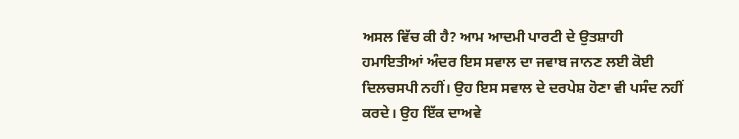ਅਸਲ ਵਿੱਚ ਕੀ ਹੈ? ਆਮ ਆਦਮੀ ਪਾਰਟੀ ਦੇ ਉਤਸ਼ਾਹੀ ਹਮਾਇਤੀਆਂ ਅੰਦਰ ਇਸ ਸਵਾਲ ਦਾ ਜਵਾਬ ਜਾਨਣ ਲਈ ਕੋਈ ਦਿਲਚਸਪੀ ਨਹੀਂ। ਉਹ ਇਸ ਸਵਾਲ ਦੇ ਦਰਪੇਸ਼ ਹੋਣਾ ਵੀ ਪਸੰਦ ਨਹੀਂ ਕਰਦੇ। ਉਹ ਇੱਕ ਦਾਅਵੇ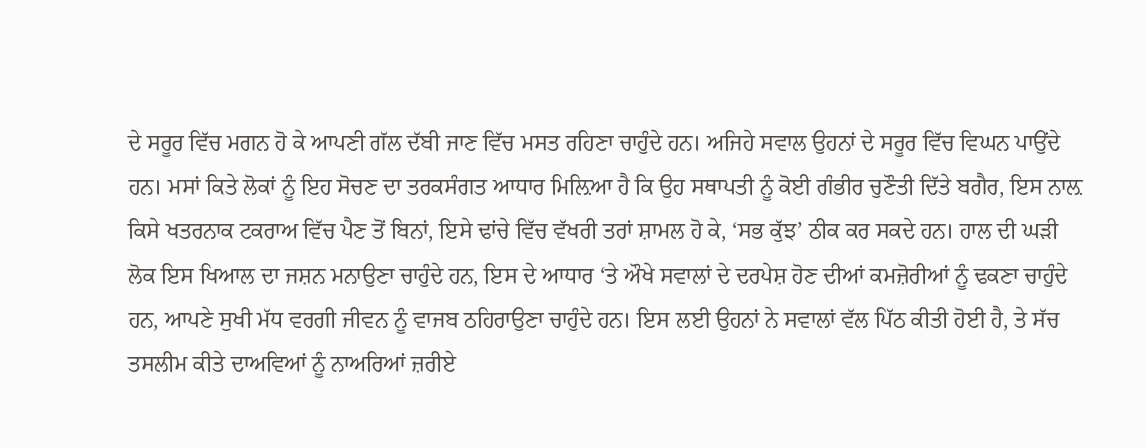ਦੇ ਸਰੂਰ ਵਿੱਚ ਮਗਨ ਹੋ ਕੇ ਆਪਣੀ ਗੱਲ ਦੱਬੀ ਜਾਣ ਵਿੱਚ ਮਸਤ ਰਹਿਣਾ ਚਾਹੁੰਦੇ ਹਨ। ਅਜਿਹੇ ਸਵਾਲ ਉਹਨਾਂ ਦੇ ਸਰੂਰ ਵਿੱਚ ਵਿਘਨ ਪਾਉਂਦੇ ਹਨ। ਮਸਾਂ ਕਿਤੇ ਲੋਕਾਂ ਨੂੰ ਇਹ ਸੋਚਣ ਦਾ ਤਰਕਸੰਗਤ ਆਧਾਰ ਮਿਲ਼ਿਆ ਹੈ ਕਿ ਉਹ ਸਥਾਪਤੀ ਨੂੰ ਕੋਈ ਗੰਭੀਰ ਚੁਣੌਤੀ ਦਿੱਤੇ ਬਗੈਰ, ਇਸ ਨਾਲ਼ ਕਿਸੇ ਖਤਰਨਾਕ ਟਕਰਾਅ ਵਿੱਚ ਪੈਣ ਤੋਂ ਬਿਨਾਂ, ਇਸੇ ਢਾਂਚੇ ਵਿੱਚ ਵੱਖਰੀ ਤਰਾਂ ਸ਼ਾਮਲ ਹੋ ਕੇ, ‘ਸਭ ਕੁੱਝ’ ਠੀਕ ਕਰ ਸਕਦੇ ਹਨ। ਹਾਲ ਦੀ ਘੜੀ ਲੋਕ ਇਸ ਖਿਆਲ ਦਾ ਜਸ਼ਨ ਮਨਾਉਣਾ ਚਾਹੁੰਦੇ ਹਨ, ਇਸ ਦੇ ਆਧਾਰ ‘ਤੇ ਔਖੇ ਸਵਾਲਾਂ ਦੇ ਦਰਪੇਸ਼ ਹੋਣ ਦੀਆਂ ਕਮਜ਼ੋਰੀਆਂ ਨੂੰ ਢਕਣਾ ਚਾਹੁੰਦੇ ਹਨ, ਆਪਣੇ ਸੁਖੀ ਮੱਧ ਵਰਗੀ ਜੀਵਨ ਨੂੰ ਵਾਜਬ ਠਹਿਰਾਉਣਾ ਚਾਹੁੰਦੇ ਹਨ। ਇਸ ਲਈ ਉਹਨਾਂ ਨੇ ਸਵਾਲਾਂ ਵੱਲ ਪਿੱਠ ਕੀਤੀ ਹੋਈ ਹੈ, ਤੇ ਸੱਚ ਤਸਲੀਮ ਕੀਤੇ ਦਾਅਵਿਆਂ ਨੂੰ ਨਾਅਰਿਆਂ ਜ਼ਰੀਏ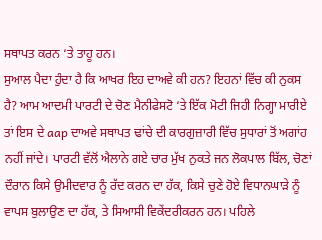ਸਥਾਪਤ ਕਰਨ ‘ਤੇ ਤਾਹੂ ਹਨ।
ਸੁਆਲ ਪੈਦਾ ਹੁੰਦਾ ਹੈ ਕਿ ਆਖਰ ਇਹ ਦਾਅਵੇ ਕੀ ਹਨ? ਇਹਨਾਂ ਵਿੱਚ ਕੀ ਨੁਕਸ ਹੈ? ਆਮ ਆਦਮੀ ਪਾਰਟੀ ਦੇ ਚੋਣ ਮੈਨੀਫੇਸਟੋ ‘ਤੇ ਇੱਕ ਮੋਟੀ ਜਿਹੀ ਨਿਗ੍ਹਾ ਮਾਰੀਏ ਤਾਂ ਇਸ ਦੇ aap ਦਾਅਵੇ ਸਥਾਪਤ ਢਾਂਚੇ ਦੀ ਕਾਰਗੁਜ਼ਾਰੀ ਵਿੱਚ ਸੁਧਾਰਾਂ ਤੋਂ ਅਗਾਂਹ ਨਹੀਂ ਜਾਂਦੇ। ਪਾਰਟੀ ਵੱਲੋਂ ਐਲਾਨੇ ਗਏ ਚਾਰ ਮੁੱਖ ਨੁਕਤੇ ਜਨ ਲੋਕਪਾਲ ਬਿੱਲ, ਚੋਣਾਂ ਦੌਰਾਨ ਕਿਸੇ ਉਮੀਦਵਾਰ ਨੂੰ ਰੱਦ ਕਰਨ ਦਾ ਹੱਕ, ਕਿਸੇ ਚੁਣੇ ਹੋਏ ਵਿਧਾਨਘਾੜੇ ਨੂੰ ਵਾਪਸ ਬੁਲਾਉਣ ਦਾ ਹੱਕ, ਤੇ ਸਿਆਸੀ ਵਿਕੇਂਦਰੀਕਰਨ ਹਨ। ਪਹਿਲੇ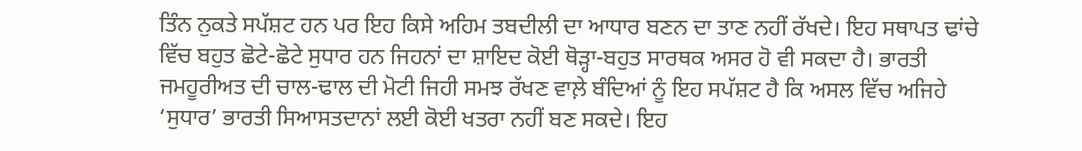ਤਿੰਨ ਨੁਕਤੇ ਸਪੱਸ਼ਟ ਹਨ ਪਰ ਇਹ ਕਿਸੇ ਅਹਿਮ ਤਬਦੀਲੀ ਦਾ ਆਧਾਰ ਬਣਨ ਦਾ ਤਾਣ ਨਹੀਂ ਰੱਖਦੇ। ਇਹ ਸਥਾਪਤ ਢਾਂਚੇ ਵਿੱਚ ਬਹੁਤ ਛੋਟੇ-ਛੋਟੇ ਸੁਧਾਰ ਹਨ ਜਿਹਨਾਂ ਦਾ ਸ਼ਾਇਦ ਕੋਈ ਥੋੜ੍ਹਾ-ਬਹੁਤ ਸਾਰਥਕ ਅਸਰ ਹੋ ਵੀ ਸਕਦਾ ਹੈ। ਭਾਰਤੀ ਜਮਹੂਰੀਅਤ ਦੀ ਚਾਲ-ਢਾਲ ਦੀ ਮੋਟੀ ਜਿਹੀ ਸਮਝ ਰੱਖਣ ਵਾਲ਼ੇ ਬੰਦਿਆਂ ਨੂੰ ਇਹ ਸਪੱਸ਼ਟ ਹੈ ਕਿ ਅਸਲ ਵਿੱਚ ਅਜਿਹੇ ‘ਸੁਧਾਰ’ ਭਾਰਤੀ ਸਿਆਸਤਦਾਨਾਂ ਲਈ ਕੋਈ ਖਤਰਾ ਨਹੀਂ ਬਣ ਸਕਦੇ। ਇਹ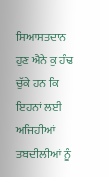ਸਿਆਸਤਦਾਨ ਹੁਣ ਐਨੇ ਕੁ ਹੰਢ ਚੁੱਕੇ ਹਨ ਕਿ ਇਹਨਾਂ ਲਈ ਅਜਿਹੀਆਂ ਤਬਦੀਲੀਆਂ ਨੂੰ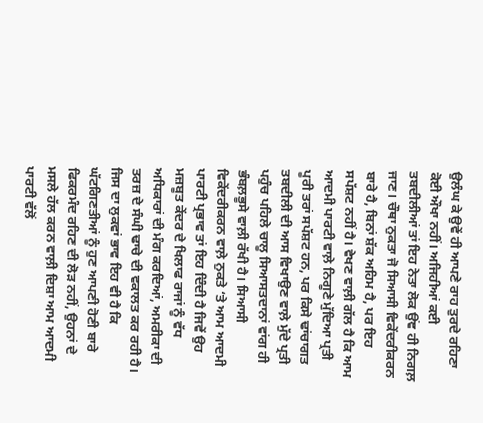ਉਲੰਘ ਕੇ ਉਵੇਂ ਹੀ ਆਪਣੇ ਰਾਹ ਤੁਰਦੇ ਰਹਿਣਾ ਕੋਈ ਔਖਾ ਨਹੀਂ। ਅਜਿਹੀਆਂ ਕਈ ਤਬਦੀਲੀਆਂ ਤਾਂ ਇਹ ਨੇਤਾ ਲੋਕ ਉਂਞ ਹੀ ਨਿਗਲ਼ ਜਾਣ। ਚੌਥਾ ਨੁਕਤਾ ਜੋ ਸਿਆਸੀ ਵਿਕੇਂਦਰੀਕਰਨ ਬਾਰੇ ਹੈ, ਬਿਨਾਂ ਸ਼ੱਕ ਅਹਿਮ ਹੈ, ਪਰ ਇਹ ਸਪੱਸ਼ਟ ਨਹੀਂ ਹੈ। ਵੇਖਣ ਵਾਲ਼ੀ ਗੱਲ ਹੈ ਕਿ ਆਮ ਆਦਮੀ ਪਾਰਟੀ ਵਾਲ਼ੇ ਨਿਗੂਣੇ ਮੁੱਦਿਆ ਪ੍ਰਤੀ ਪੂਰੀ ਤਰਾਂ ਸਪੱਸ਼ਟ ਹਨ, ਪਰ ਕਿਸੇ ਢਾਂਚਾਗਤ ਤਬਦੀਲੀ ਦੀ ਆਸ ਵਿਖਾਉਣ ਵਾਲ਼ੇ ਮੁੱਦੇ ਪ੍ਰਤੀ ਪਹੁੰਚ ਪਹਿਲੇ ਚਾਲੂ ਸਿਆਸਤਦਾਨਾਂ ਵਾਂਗ ਹੀ ਭੰਬਲ਼ਭੂਸੇ ਵਾਲ਼ੀ ਰੱਖੀ ਹੈ। ਸਿਆਸੀ ਵਿਕੇਂਦਰੀਕਰਨ ਵਾਲ਼ੇ ਨੁਕਤੇ ‘ਤੇ ਆਮ ਆਦਮੀ ਪਾਰਟੀ ਪ੍ਰਭਾਵ ਤਾਂ ਇਹ ਦਿੰਦੀ ਹੈ ਜਿਵੇਂ ਉਹ ਮਜ਼ਬੂਤ ਕੇਂਦਰ ਦੇ ਖਿਲਾਫ ਰਾਜਾਂ ਨੂੰ ਵੱਧ ਅਧਿਕਾਰਾਂ ਦੀ ਮੰਗ ਕਰਦਿਆਂ, ਅਮਰੀਕਾ ਦੀ ਤਰਜ਼ ਦੇ ਸੰਘੀ ਢਾਚੇ ਦੀ ਵਕਾਲਤ ਕਰ ਰਹੀ ਹੈ। ਜਿਸ ਦਾ ਲੁਕਵਾਂ ਭਾਵ ਇਹ ਵੀ ਹੈ ਕਿ ਘੱਟਗਿਣਤੀਆਂ ਨੂੰ ਹੁਣ ਆਪਣੀ ਹੋਣੀ ਬਾਰੇ ਫਿਕਰਮੰਦ ਰਹਿਣ ਦੀ ਲੋੜ ਨਹੀਂ, ਉਹਨਾਂ ਦੇ ਮਸਲੇ ਹੱਲ ਕਰਨ ਵਾਲ਼ੀ ਦਿਸ਼ਾ ਆਮ ਆਦਮੀ ਪਾਰਟੀ ਵੱਲੋਂ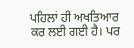ਪਹਿਲਾਂ ਹੀ ਅਖਤਿਆਰ ਕਰ ਲਈ ਗਈ ਹੈ। ਪਰ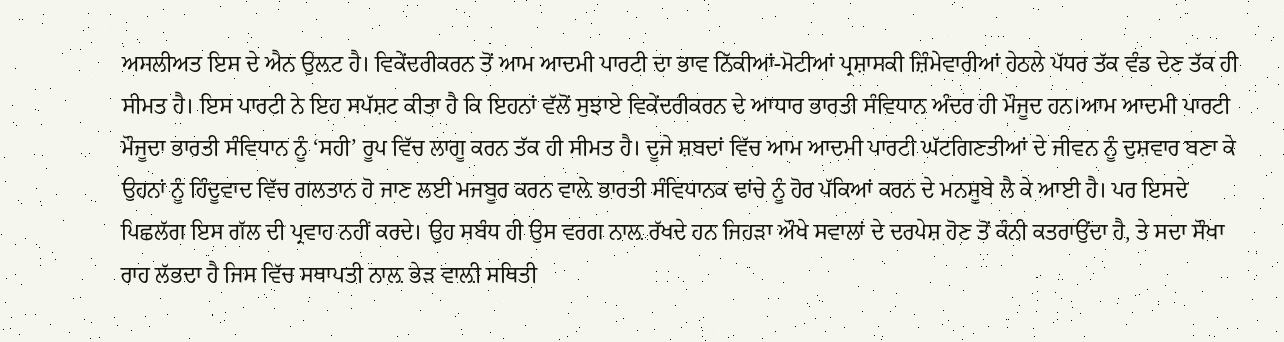ਅਸਲੀਅਤ ਇਸ ਦੇ ਐਨ ਉਲ਼ਟ ਹੈ। ਵਿਕੇਂਦਰੀਕਰਨ ਤੋਂ ਆਮ ਆਦਮੀ ਪਾਰਟੀ ਦਾ ਭਾਵ ਨਿੱਕੀਆਂ-ਮੋਟੀਆਂ ਪ੍ਰਸ਼ਾਸਕੀ ਜ਼ਿੰਮੇਵਾਰੀਆਂ ਹੇਠਲੇ ਪੱਧਰ ਤੱਕ ਵੰਡ ਦੇਣ ਤੱਕ ਹੀ ਸੀਮਤ ਹੈ। ਇਸ ਪਾਰਟੀ ਨੇ ਇਹ ਸਪੱਸ਼ਟ ਕੀਤਾ ਹੈ ਕਿ ਇਹਨਾਂ ਵੱਲੋਂ ਸੁਝਾਏ ਵਿਕੇਂਦਰੀਕਰਨ ਦੇ ਆਧਾਰ ਭਾਰਤੀ ਸੰਵਿਧਾਨ ਅੰਦਰ ਹੀ ਮੌਜੂਦ ਹਨ।ਆਮ ਆਦਮੀ ਪਾਰਟੀ ਮੌਜੂਦਾ ਭਾਰਤੀ ਸੰਵਿਧਾਨ ਨੂੰ ‘ਸਹੀ’ ਰੂਪ ਵਿੱਚ ਲਾਗੂ ਕਰਨ ਤੱਕ ਹੀ ਸੀਮਤ ਹੈ। ਦੂਜੇ ਸ਼ਬਦਾਂ ਵਿੱਚ ਆਮ ਆਦਮੀ ਪਾਰਟੀ ਘੱਟਗਿਣਤੀਆਂ ਦੇ ਜੀਵਨ ਨੂੰ ਦੁਸ਼ਵਾਰ ਬਣਾ ਕੇ ਉਹਨਾਂ ਨੂੰ ਹਿੰਦੂਵਾਦ ਵਿੱਚ ਗਲਤਾਨ ਹੋ ਜਾਣ ਲਈ ਮਜਬੂਰ ਕਰਨ ਵਾਲ਼ੇ ਭਾਰਤੀ ਸੰਵਿਧਾਨਕ ਢਾਂਚੇ ਨੂੰ ਹੋਰ ਪੱਕਿਆਂ ਕਰਨ ਦੇ ਮਨਸੂਬੇ ਲੈ ਕੇ ਆਈ ਹੈ। ਪਰ ਇਸਦੇ ਪਿਛਲੱਗ ਇਸ ਗੱਲ ਦੀ ਪ੍ਰਵਾਹ ਨਹੀਂ ਕਰਦੇ। ਉਹ ਸਬੰਧ ਹੀ ਉਸ ਵਰਗ ਨਾਲ਼ ਰੱਖਦੇ ਹਨ ਜਿਹੜਾ ਔਖੇ ਸਵਾਲਾਂ ਦੇ ਦਰਪੇਸ਼ ਹੋਣ ਤੋਂ ਕੰਨੀ ਕਤਰਾਉਂਦਾ ਹੈ, ਤੇ ਸਦਾ ਸੌਖਾ ਰਾਹ ਲੱਭਦਾ ਹੈ ਜਿਸ ਵਿੱਚ ਸਥਾਪਤੀ ਨਾਲ਼ ਭੇੜ ਵਾਲ਼ੀ ਸਥਿਤੀ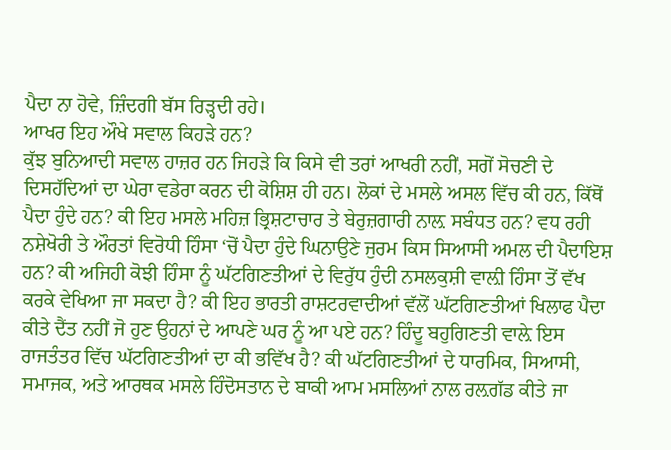ਪੈਦਾ ਨਾ ਹੋਵੇ, ਜ਼ਿੰਦਗੀ ਬੱਸ ਰਿੜ੍ਹਦੀ ਰਹੇ।
ਆਖਰ ਇਹ ਔਖੇ ਸਵਾਲ ਕਿਹੜੇ ਹਨ?
ਕੁੱਝ ਬੁਨਿਆਦੀ ਸਵਾਲ ਹਾਜ਼ਰ ਹਨ ਜਿਹੜੇ ਕਿ ਕਿਸੇ ਵੀ ਤਰਾਂ ਆਖਰੀ ਨਹੀਂ, ਸਗੋਂ ਸੋਚਣੀ ਦੇ ਦਿਸਹੱਦਿਆਂ ਦਾ ਘੇਰਾ ਵਡੇਰਾ ਕਰਨ ਦੀ ਕੋਸ਼ਿਸ਼ ਹੀ ਹਨ। ਲੋਕਾਂ ਦੇ ਮਸਲੇ ਅਸਲ ਵਿੱਚ ਕੀ ਹਨ, ਕਿੱਥੋਂ ਪੈਦਾ ਹੁੰਦੇ ਹਨ? ਕੀ ਇਹ ਮਸਲੇ ਮਹਿਜ਼ ਭ੍ਰਿਸ਼ਟਾਚਾਰ ਤੇ ਬੇਰੁਜ਼ਗਾਰੀ ਨਾਲ਼ ਸਬੰਧਤ ਹਨ? ਵਧ ਰਹੀ ਨਸ਼ੇਖੋਰੀ ਤੇ ਔਰਤਾਂ ਵਿਰੋਧੀ ਹਿੰਸਾ ‘ਚੋਂ ਪੈਦਾ ਹੁੰਦੇ ਘਿਨਾਉਣੇ ਜੁਰਮ ਕਿਸ ਸਿਆਸੀ ਅਮਲ ਦੀ ਪੈਦਾਇਸ਼ ਹਨ? ਕੀ ਅਜਿਹੀ ਕੋਝੀ ਹਿੰਸਾ ਨੂੰ ਘੱਟਗਿਣਤੀਆਂ ਦੇ ਵਿਰੁੱਧ ਹੁੰਦੀ ਨਸਲਕੁਸ਼ੀ ਵਾਲ਼ੀ ਹਿੰਸਾ ਤੋਂ ਵੱਖ ਕਰਕੇ ਵੇਖਿਆ ਜਾ ਸਕਦਾ ਹੈ? ਕੀ ਇਹ ਭਾਰਤੀ ਰਾਸ਼ਟਰਵਾਦੀਆਂ ਵੱਲੋਂ ਘੱਟਗਿਣਤੀਆਂ ਖਿਲਾਫ ਪੈਦਾ ਕੀਤੇ ਦੈਂਤ ਨਹੀਂ ਜੋ ਹੁਣ ਉਹਨਾਂ ਦੇ ਆਪਣੇ ਘਰ ਨੂੰ ਆ ਪਏ ਹਨ? ਹਿੰਦੂ ਬਹੁਗਿਣਤੀ ਵਾਲ਼ੇ ਇਸ ਰਾਜਤੰਤਰ ਵਿੱਚ ਘੱਟਗਿਣਤੀਆਂ ਦਾ ਕੀ ਭਵਿੱਖ ਹੈ? ਕੀ ਘੱਟਗਿਣਤੀਆਂ ਦੇ ਧਾਰਮਿਕ, ਸਿਆਸੀ, ਸਮਾਜਕ, ਅਤੇ ਆਰਥਕ ਮਸਲੇ ਹਿੰਦੋਸਤਾਨ ਦੇ ਬਾਕੀ ਆਮ ਮਸਲਿਆਂ ਨਾਲ ਰਲ਼ਗੱਡ ਕੀਤੇ ਜਾ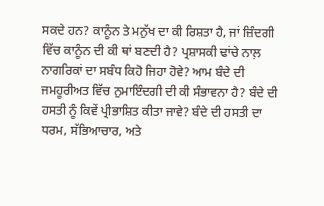ਸਕਦੇ ਹਨ? ਕਾਨੂੰਨ ਤੇ ਮਨੁੱਖ ਦਾ ਕੀ ਰਿਸ਼ਤਾ ਹੈ, ਜਾਂ ਜ਼ਿੰਦਗੀ ਵਿੱਚ ਕਾਨੂੰਨ ਦੀ ਕੀ ਥਾਂ ਬਣਦੀ ਹੈ? ਪ੍ਰਸ਼ਾਸਕੀ ਢਾਂਚੇ ਨਾਲ਼ ਨਾਗਰਿਕਾਂ ਦਾ ਸਬੰਧ ਕਿਹੋ ਜਿਹਾ ਹੋਵੇ? ਆਮ ਬੰਦੇ ਦੀ ਜਮਹੂਰੀਅਤ ਵਿੱਚ ਨੁਮਾਇੰਦਗੀ ਦੀ ਕੀ ਸੰਭਾਵਨਾ ਹੈ? ਬੰਦੇ ਦੀ ਹਸਤੀ ਨੂੰ ਕਿਵੇਂ ਪ੍ਰੀਭਾਸ਼ਿਤ ਕੀਤਾ ਜਾਵੇ? ਬੰਦੇ ਦੀ ਹਸਤੀ ਦਾ ਧਰਮ, ਸੱਭਿਆਚਾਰ, ਅਤੇ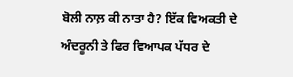ਬੋਲੀ ਨਾਲ਼ ਕੀ ਨਾਤਾ ਹੈ? ਇੱਕ ਵਿਅਕਤੀ ਦੇ ਅੰਦਰੂਨੀ ਤੇ ਫਿਰ ਵਿਆਪਕ ਪੱਧਰ ਦੇ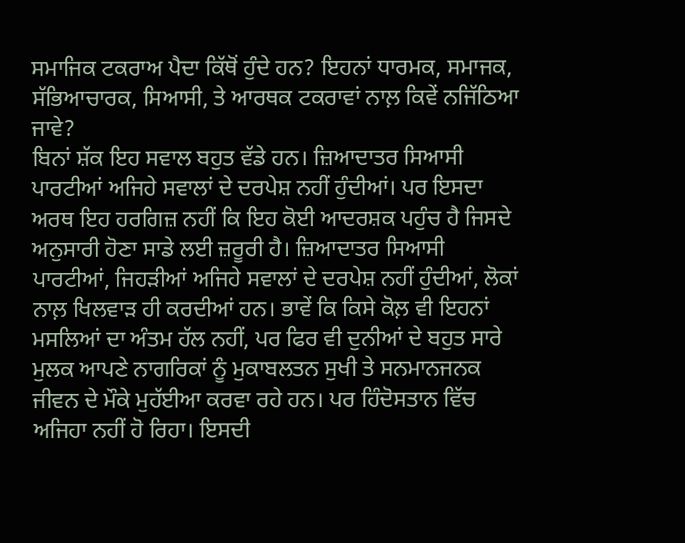ਸਮਾਜਿਕ ਟਕਰਾਅ ਪੈਦਾ ਕਿੱਥੋਂ ਹੁੰਦੇ ਹਨ? ਇਹਨਾਂ ਧਾਰਮਕ, ਸਮਾਜਕ, ਸੱਭਿਆਚਾਰਕ, ਸਿਆਸੀ, ਤੇ ਆਰਥਕ ਟਕਰਾਵਾਂ ਨਾਲ਼ ਕਿਵੇਂ ਨਜਿੱਠਿਆ ਜਾਵੇ?
ਬਿਨਾਂ ਸ਼ੱਕ ਇਹ ਸਵਾਲ ਬਹੁਤ ਵੱਡੇ ਹਨ। ਜ਼ਿਆਦਾਤਰ ਸਿਆਸੀ ਪਾਰਟੀਆਂ ਅਜਿਹੇ ਸਵਾਲਾਂ ਦੇ ਦਰਪੇਸ਼ ਨਹੀਂ ਹੁੰਦੀਆਂ। ਪਰ ਇਸਦਾ ਅਰਥ ਇਹ ਹਰਗਿਜ਼ ਨਹੀਂ ਕਿ ਇਹ ਕੋਈ ਆਦਰਸ਼ਕ ਪਹੁੰਚ ਹੈ ਜਿਸਦੇ ਅਨੁਸਾਰੀ ਹੋਣਾ ਸਾਡੇ ਲਈ ਜ਼ਰੂਰੀ ਹੈ। ਜ਼ਿਆਦਾਤਰ ਸਿਆਸੀ ਪਾਰਟੀਆਂ, ਜਿਹੜੀਆਂ ਅਜਿਹੇ ਸਵਾਲਾਂ ਦੇ ਦਰਪੇਸ਼ ਨਹੀਂ ਹੁੰਦੀਆਂ, ਲੋਕਾਂ ਨਾਲ਼ ਖਿਲਵਾੜ ਹੀ ਕਰਦੀਆਂ ਹਨ। ਭਾਵੇਂ ਕਿ ਕਿਸੇ ਕੋਲ਼ ਵੀ ਇਹਨਾਂ ਮਸਲਿਆਂ ਦਾ ਅੰਤਮ ਹੱਲ ਨਹੀਂ, ਪਰ ਫਿਰ ਵੀ ਦੁਨੀਆਂ ਦੇ ਬਹੁਤ ਸਾਰੇ ਮੁਲਕ ਆਪਣੇ ਨਾਗਰਿਕਾਂ ਨੂੰ ਮੁਕਾਬਲਤਨ ਸੁਖੀ ਤੇ ਸਨਮਾਨਜਨਕ ਜੀਵਨ ਦੇ ਮੌਕੇ ਮੁਹੱਈਆ ਕਰਵਾ ਰਹੇ ਹਨ। ਪਰ ਹਿੰਦੋਸਤਾਨ ਵਿੱਚ ਅਜਿਹਾ ਨਹੀਂ ਹੋ ਰਿਹਾ। ਇਸਦੀ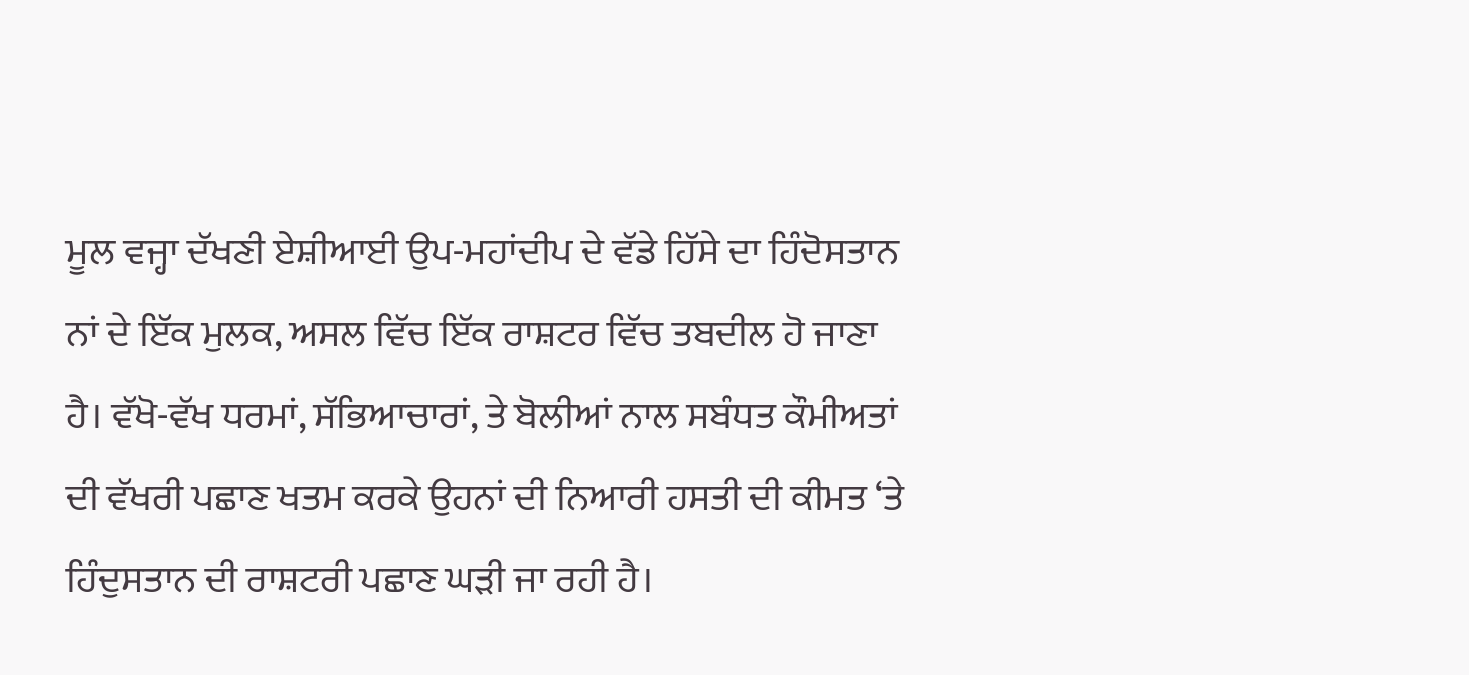ਮੂਲ ਵਜ੍ਹਾ ਦੱਖਣੀ ਏਸ਼ੀਆਈ ਉਪ-ਮਹਾਂਦੀਪ ਦੇ ਵੱਡੇ ਹਿੱਸੇ ਦਾ ਹਿੰਦੋਸਤਾਨ ਨਾਂ ਦੇ ਇੱਕ ਮੁਲਕ, ਅਸਲ ਵਿੱਚ ਇੱਕ ਰਾਸ਼ਟਰ ਵਿੱਚ ਤਬਦੀਲ ਹੋ ਜਾਣਾ ਹੈ। ਵੱਖੋ-ਵੱਖ ਧਰਮਾਂ, ਸੱਭਿਆਚਾਰਾਂ, ਤੇ ਬੋਲੀਆਂ ਨਾਲ ਸਬੰਧਤ ਕੌਮੀਅਤਾਂ ਦੀ ਵੱਖਰੀ ਪਛਾਣ ਖਤਮ ਕਰਕੇ ਉਹਨਾਂ ਦੀ ਨਿਆਰੀ ਹਸਤੀ ਦੀ ਕੀਮਤ ‘ਤੇ ਹਿੰਦੁਸਤਾਨ ਦੀ ਰਾਸ਼ਟਰੀ ਪਛਾਣ ਘੜੀ ਜਾ ਰਹੀ ਹੈ।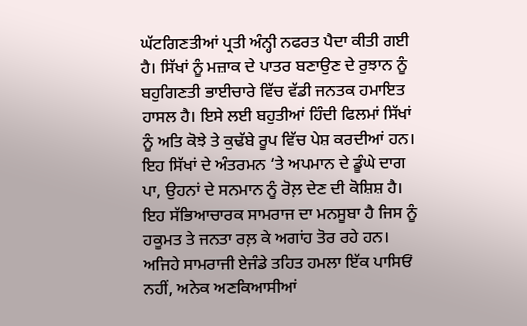ਘੱਟਗਿਣਤੀਆਂ ਪ੍ਰਤੀ ਅੰਨ੍ਹੀ ਨਫਰਤ ਪੈਦਾ ਕੀਤੀ ਗਈ ਹੈ। ਸਿੱਖਾਂ ਨੂੰ ਮਜ਼ਾਕ ਦੇ ਪਾਤਰ ਬਣਾਉਣ ਦੇ ਰੁਝਾਨ ਨੂੰ ਬਹੁਗਿਣਤੀ ਭਾਈਚਾਰੇ ਵਿੱਚ ਵੱਡੀ ਜਨਤਕ ਹਮਾਇਤ ਹਾਸਲ ਹੈ। ਇਸੇ ਲਈ ਬਹੁਤੀਆਂ ਹਿੰਦੀ ਫਿਲਮਾਂ ਸਿੱਖਾਂ ਨੂੰ ਅਤਿ ਕੋਝੇ ਤੇ ਕੁਢੱਬੇ ਰੂਪ ਵਿੱਚ ਪੇਸ਼ ਕਰਦੀਆਂ ਹਨ। ਇਹ ਸਿੱਖਾਂ ਦੇ ਅੰਤਰਮਨ ‘ਤੇ ਅਪਮਾਨ ਦੇ ਡੂੰਘੇ ਦਾਗ ਪਾ, ਉਹਨਾਂ ਦੇ ਸਨਮਾਨ ਨੂੰ ਰੋਲ਼ ਦੇਣ ਦੀ ਕੋਸ਼ਿਸ਼ ਹੈ। ਇਹ ਸੱਭਿਆਚਾਰਕ ਸਾਮਰਾਜ ਦਾ ਮਨਸੂਬਾ ਹੈ ਜਿਸ ਨੂੰ ਹਕੂਮਤ ਤੇ ਜਨਤਾ ਰਲ਼ ਕੇ ਅਗਾਂਹ ਤੋਰ ਰਹੇ ਹਨ। ਅਜਿਹੇ ਸਾਮਰਾਜੀ ਏਜੰਡੇ ਤਹਿਤ ਹਮਲਾ ਇੱਕ ਪਾਸਿਓਂ ਨਹੀਂ, ਅਨੇਕ ਅਣਕਿਆਸੀਆਂ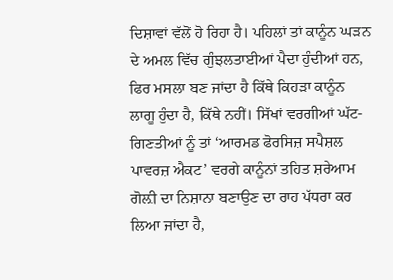ਦਿਸ਼ਾਵਾਂ ਵੱਲੋਂ ਹੋ ਰਿਹਾ ਹੈ। ਪਹਿਲਾਂ ਤਾਂ ਕਾਨੂੰਨ ਘੜਨ ਦੇ ਅਮਲ ਵਿੱਚ ਗੁੰਝਲਤਾਈਆਂ ਪੈਦਾ ਹੁੰਦੀਆਂ ਹਨ, ਫਿਰ ਮਸਲਾ ਬਣ ਜਾਂਦਾ ਹੈ ਕਿੱਥੇ ਕਿਹੜਾ ਕਾਨੂੰਨ ਲਾਗੂ ਹੁੰਦਾ ਹੈ, ਕਿੱਥੇ ਨਹੀਂ। ਸਿੱਖਾਂ ਵਰਗੀਆਂ ਘੱਟ-ਗਿਣਤੀਆਂ ਨੂੰ ਤਾਂ ‘ਆਰਮਡ ਫੋਰਸਿਜ਼ ਸਪੈਸ਼ਲ ਪਾਵਰਜ਼ ਐਕਟ’ ਵਰਗੇ ਕਾਨੂੰਨਾਂ ਤਹਿਤ ਸ਼ਰੇਆਮ ਗੋਲ਼ੀ ਦਾ ਨਿਸ਼ਾਨਾ ਬਣਾਉਣ ਦਾ ਰਾਹ ਪੱਧਰਾ ਕਰ ਲਿਆ ਜਾਂਦਾ ਹੈ,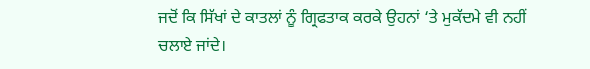ਜਦੋਂ ਕਿ ਸਿੱਖਾਂ ਦੇ ਕਾਤਲਾਂ ਨੂੰ ਗ੍ਰਿਫਤਾਕ ਕਰਕੇ ਉਹਨਾਂ ‘ਤੇ ਮੁਕੱਦਮੇ ਵੀ ਨਹੀਂ ਚਲਾਏ ਜਾਂਦੇ।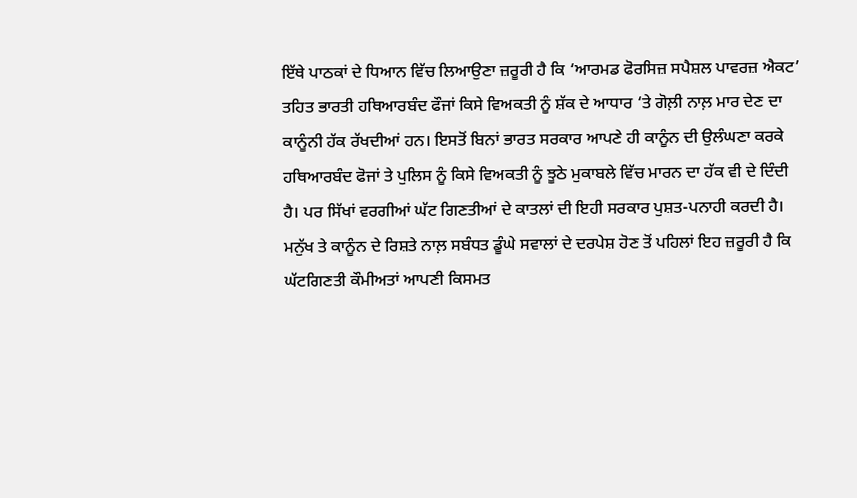ਇੱਥੇ ਪਾਠਕਾਂ ਦੇ ਧਿਆਨ ਵਿੱਚ ਲਿਆਉਣਾ ਜ਼ਰੂਰੀ ਹੈ ਕਿ ‘ਆਰਮਡ ਫੋਰਸਿਜ਼ ਸਪੈਸ਼ਲ ਪਾਵਰਜ਼ ਐਕਟ’ ਤਹਿਤ ਭਾਰਤੀ ਹਥਿਆਰਬੰਦ ਫੌਜਾਂ ਕਿਸੇ ਵਿਅਕਤੀ ਨੂੰ ਸ਼ੱਕ ਦੇ ਆਧਾਰ ‘ਤੇ ਗੋਲ਼ੀ ਨਾਲ਼ ਮਾਰ ਦੇਣ ਦਾ ਕਾਨੂੰਨੀ ਹੱਕ ਰੱਖਦੀਆਂ ਹਨ। ਇਸਤੋਂ ਬਿਨਾਂ ਭਾਰਤ ਸਰਕਾਰ ਆਪਣੇ ਹੀ ਕਾਨੂੰਨ ਦੀ ਉਲੰਘਣਾ ਕਰਕੇ ਹਥਿਆਰਬੰਦ ਫੋਜਾਂ ਤੇ ਪੁਲਿਸ ਨੂੰ ਕਿਸੇ ਵਿਅਕਤੀ ਨੂੰ ਝੂਠੇ ਮੁਕਾਬਲੇ ਵਿੱਚ ਮਾਰਨ ਦਾ ਹੱਕ ਵੀ ਦੇ ਦਿੰਦੀ ਹੈ। ਪਰ ਸਿੱਖਾਂ ਵਰਗੀਆਂ ਘੱਟ ਗਿਣਤੀਆਂ ਦੇ ਕਾਤਲਾਂ ਦੀ ਇਹੀ ਸਰਕਾਰ ਪੁਸ਼ਤ-ਪਨਾਹੀ ਕਰਦੀ ਹੈ। ਮਨੁੱਖ ਤੇ ਕਾਨੂੰਨ ਦੇ ਰਿਸ਼ਤੇ ਨਾਲ਼ ਸਬੰਧਤ ਡੂੰਘੇ ਸਵਾਲਾਂ ਦੇ ਦਰਪੇਸ਼ ਹੋਣ ਤੋਂ ਪਹਿਲਾਂ ਇਹ ਜ਼ਰੂਰੀ ਹੈ ਕਿ ਘੱਟਗਿਣਤੀ ਕੌਮੀਅਤਾਂ ਆਪਣੀ ਕਿਸਮਤ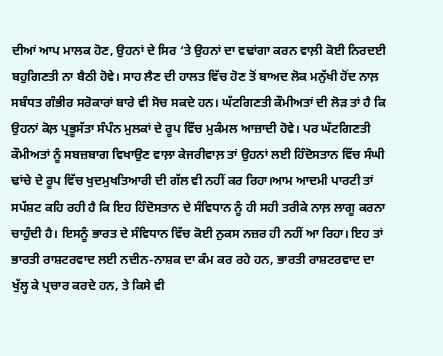ਦੀਆਂ ਆਪ ਮਾਲਕ ਹੋਣ, ਉਹਨਾਂ ਦੇ ਸਿਰ ‘ਤੇ ਉਹਨਾਂ ਦਾ ਵਢਾਂਗਾ ਕਰਨ ਵਾਲ਼ੀ ਕੋਈ ਨਿਰਦਈ ਬਹੁਗਿਣਤੀ ਨਾ ਬੈਠੀ ਹੋਵੇ। ਸਾਹ ਲੈਣ ਦੀ ਹਾਲਤ ਵਿੱਚ ਹੋਣ ਤੋਂ ਬਾਅਦ ਲੋਕ ਮਨੁੱਖੀ ਹੋਂਦ ਨਾਲ਼ ਸਬੰਧਤ ਗੰਭੀਰ ਸਰੋਕਾਰਾਂ ਬਾਰੇ ਵੀ ਸੋਚ ਸਕਦੇ ਹਨ। ਘੱਟਗਿਣਤੀ ਕੌਮੀਅਤਾਂ ਦੀ ਲੋੜ ਤਾਂ ਹੈ ਕਿ ਉਹਨਾਂ ਕੋਲ਼ ਪ੍ਰਭੂਸੱਤਾ ਸੰਪੰਨ ਮੁਲਕਾਂ ਦੇ ਰੂਪ ਵਿੱਚ ਮੁਕੰਮਲ ਆਜ਼ਾਦੀ ਹੋਵੇ। ਪਰ ਘੱਟਗਿਣਤੀ ਕੌਮੀਅਤਾਂ ਨੂੰ ਸਬਜ਼ਬਾਗ ਵਿਖਾਉਣ ਵਾਲ਼ਾ ਕੇਜਰੀਵਾਲ਼ ਤਾਂ ਉਹਨਾਂ ਲਈ ਹਿੰਦੋਸਤਾਨ ਵਿੱਚ ਸੰਘੀ ਢਾਂਚੇ ਦੇ ਰੂਪ ਵਿੱਚ ਖੁਦਮੁਖਤਿਆਰੀ ਦੀ ਗੱਲ ਵੀ ਨਹੀਂ ਕਰ ਰਿਹਾ।ਆਮ ਆਦਮੀ ਪਾਰਟੀ ਤਾਂ ਸਪੱਸ਼ਟ ਕਹਿ ਰਹੀ ਹੈ ਕਿ ਇਹ ਹਿੰਦੋਸਤਾਨ ਦੇ ਸੰਵਿਧਾਨ ਨੂੰ ਹੀ ਸਹੀ ਤਰੀਕੇ ਨਾਲ਼ ਲਾਗੂ ਕਰਨਾ ਚਾਹੁੰਦੀ ਹੈ। ਇਸਨੂੰ ਭਾਰਤ ਦੇ ਸੰਵਿਧਾਨ ਵਿੱਚ ਕੋਈ ਨੁਕਸ ਨਜ਼ਰ ਹੀ ਨਹੀਂ ਆ ਰਿਹਾ। ਇਹ ਤਾਂ ਭਾਰਤੀ ਰਾਸ਼ਟਰਵਾਦ ਲਈ ਨਦੀਨ-ਨਾਸ਼ਕ ਦਾ ਕੰਮ ਕਰ ਰਹੇ ਹਨ, ਭਾਰਤੀ ਰਾਸ਼ਟਰਵਾਦ ਦਾ ਖੁੱਲ੍ਹ ਕੇ ਪ੍ਰਚਾਰ ਕਰਦੇ ਹਨ, ਤੇ ਕਿਸੇ ਵੀ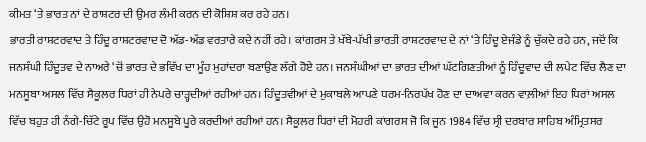ਕੀਮਤ ‘ਤੇ ਭਾਰਤ ਨਾਂ ਦੇ ਰਾਸ਼ਟਰ ਦੀ ਉਮਰ ਲੰਮੀ ਕਰਨ ਦੀ ਕੋਸ਼ਿਸ਼ ਕਰ ਰਹੇ ਹਨ।
ਭਾਰਤੀ ਰਾਸ਼ਟਰਵਾਦ ਤੇ ਹਿੰਦੂ ਰਾਸ਼ਟਰਵਾਦ ਦੋ ਅੱਡ-ਅੱਡ ਵਰਤਾਰੇ ਕਦੇ ਨਹੀਂ ਰਹੇ। ਕਾਂਗਰਸ ਤੇ ਖੱਬੇ-ਪੱਖੀ ਭਾਰਤੀ ਰਾਸ਼ਟਰਵਾਦ ਦੇ ਨਾਂ ‘ਤੇ ਹਿੰਦੂ ਏਜੰਡੇ ਨੂੰ ਚੁੱਕਦੇ ਰਹੇ ਹਨ, ਜਦੋਂ ਕਿ ਜਨਸੰਘੀ ਹਿੰਦੂਤਵ ਦੇ ਨਾਅਰੇ ‘ਚੋਂ ਭਾਰਤ ਦੇ ਭਵਿੱਖ ਦਾ ਮੂੰਹ ਮੁਹਾਂਦਰਾ ਬਣਾਉਣ ਲੱਗੇ ਹੋਏ ਹਨ। ਜਨਸੰਘੀਆਂ ਦਾ ਭਾਰਤ ਦੀਆਂ ਘੱਟਗਿਣਤੀਆਂ ਨੂੰ ਹਿੰਦੂਵਾਦ ਦੀ ਲਪੇਟ ਵਿੱਚ ਲੈਣ ਦਾ ਮਨਸੂਬਾ ਅਸਲ ਵਿੱਚ ਸੈਕੂਲਰ ਧਿਰਾਂ ਹੀ ਨੇਪਰੇ ਚਾੜ੍ਹਦੀਆਂ ਰਹੀਆਂ ਹਨ। ਹਿੰਦੂਤਵੀਆਂ ਦੇ ਮੁਕਾਬਲੇ ਆਪਣੇ ਧਰਮ-ਨਿਰਪੱਖ ਹੋਣ ਦਾ ਦਾਅਵਾ ਕਰਨ ਵਾਲ਼ੀਆਂ ਇਹ ਧਿਰਾਂ ਅਸਲ ਵਿੱਚ ਬਹੁਤ ਹੀ ਨੰਗੇ-ਚਿੱਟੇ ਰੂਪ ਵਿੱਚ ਉਹੋ ਮਨਸੂਬੇ ਪੂਰੇ ਕਰਦੀਆਂ ਰਹੀਆਂ ਹਨ। ਸੈਕੂਲਰ ਧਿਰਾਂ ਦੀ ਮੋਹਰੀ ਕਾਂਗਰਸ ਜੋ ਕਿ ਜੂਨ 1984 ਵਿੱਚ ਸ੍ਰੀ ਦਰਬਾਰ ਸਾਹਿਬ ਅੰਮ੍ਰਿਤਸਰ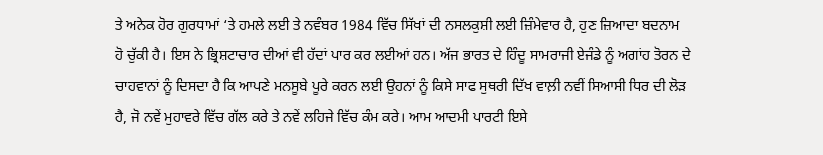ਤੇ ਅਨੇਕ ਹੋਰ ਗੁਰਧਾਮਾਂ ‘ਤੇ ਹਮਲੇ ਲਈ ਤੇ ਨਵੰਬਰ 1984 ਵਿੱਚ ਸਿੱਖਾਂ ਦੀ ਨਸਲਕੁਸ਼ੀ ਲਈ ਜ਼ਿੰਮੇਵਾਰ ਹੈ, ਹੁਣ ਜ਼ਿਆਦਾ ਬਦਨਾਮ ਹੋ ਚੁੱਕੀ ਹੈ। ਇਸ ਨੇ ਭ੍ਰਿਸ਼ਟਾਚਾਰ ਦੀਆਂ ਵੀ ਹੱਦਾਂ ਪਾਰ ਕਰ ਲਈਆਂ ਹਨ। ਅੱਜ ਭਾਰਤ ਦੇ ਹਿੰਦੂ ਸਾਮਰਾਜੀ ਏਜੰਡੇ ਨੂੰ ਅਗਾਂਹ ਤੋਰਨ ਦੇ ਚਾਹਵਾਨਾਂ ਨੂੰ ਦਿਸਦਾ ਹੈ ਕਿ ਆਪਣੇ ਮਨਸੂਬੇ ਪੂਰੇ ਕਰਨ ਲਈ ਉਹਨਾਂ ਨੂੰ ਕਿਸੇ ਸਾਫ ਸੁਥਰੀ ਦਿੱਖ ਵਾਲ਼ੀ ਨਵੀਂ ਸਿਆਸੀ ਧਿਰ ਦੀ ਲੋੜ ਹੈ, ਜੋ ਨਵੇਂ ਮੁਹਾਵਰੇ ਵਿੱਚ ਗੱਲ ਕਰੇ ਤੇ ਨਵੇਂ ਲਹਿਜੇ ਵਿੱਚ ਕੰਮ ਕਰੇ। ਆਮ ਆਦਮੀ ਪਾਰਟੀ ਇਸੇ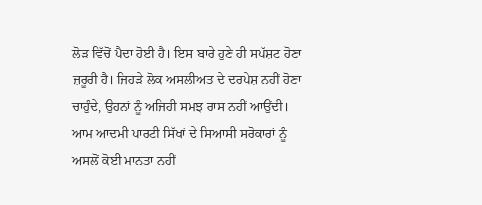ਲੋੜ ਵਿੱਚੋਂ ਪੈਦਾ ਹੋਈ ਹੈ। ਇਸ ਬਾਰੇ ਹੁਣੇ ਹੀ ਸਪੱਸ਼ਟ ਹੋਣਾ ਜ਼ਰੂਰੀ ਹੈ। ਜਿਹੜੇ ਲੋਕ ਅਸਲੀਅਤ ਦੇ ਦਰਪੇਸ਼ ਨਹੀਂ ਹੋਣਾ ਚਾਹੁੰਦੇ, ਉਹਨਾਂ ਨੂੰ ਅਜਿਹੀ ਸਮਝ ਰਾਸ ਨਹੀਂ ਆਉਂਦੀ।
ਆਮ ਆਦਮੀ ਪਾਰਟੀ ਸਿੱਖਾਂ ਦੇ ਸਿਆਸੀ ਸਰੋਕਾਰਾਂ ਨੂੰ ਅਸਲੋਂ ਕੋਈ ਮਾਨਤਾ ਨਹੀਂ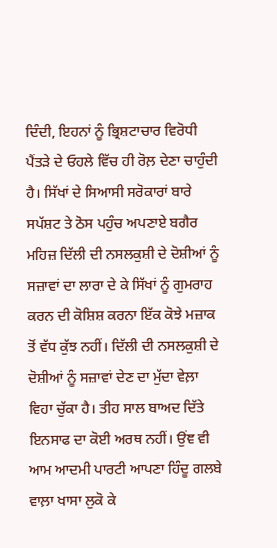ਦਿੰਦੀ, ਇਹਨਾਂ ਨੂੰ ਭ੍ਰਿਸ਼ਟਾਚਾਰ ਵਿਰੋਧੀ ਪੈਂਤੜੇ ਦੇ ਓਹਲੇ ਵਿੱਚ ਹੀ ਰੋਲ਼ ਦੇਣਾ ਚਾਹੁੰਦੀ ਹੈ। ਸਿੱਖਾਂ ਦੇ ਸਿਆਸੀ ਸਰੋਕਾਰਾਂ ਬਾਰੇ ਸਪੱਸ਼ਟ ਤੇ ਠੋਸ ਪਹੁੰਚ ਅਪਣਾਏ ਬਗੈਰ ਮਹਿਜ਼ ਦਿੱਲੀ ਦੀ ਨਸਲਕੁਸ਼ੀ ਦੇ ਦੋਸ਼ੀਆਂ ਨੂੰ ਸਜ਼ਾਵਾਂ ਦਾ ਲਾਰਾ ਦੇ ਕੇ ਸਿੱਖਾਂ ਨੂੰ ਗੁਮਰਾਹ ਕਰਨ ਦੀ ਕੋਸ਼ਿਸ਼ ਕਰਨਾ ਇੱਕ ਕੋਝੇ ਮਜ਼ਾਕ ਤੋਂ ਵੱਧ ਕੁੱਝ ਨਹੀਂ। ਦਿੱਲੀ ਦੀ ਨਸਲਕੁਸ਼ੀ ਦੇ ਦੋਸ਼ੀਆਂ ਨੂੰ ਸਜ਼ਾਵਾਂ ਦੇਣ ਦਾ ਮੁੱਦਾ ਵੇਲ਼ਾ ਵਿਹਾ ਚੁੱਕਾ ਹੈ। ਤੀਹ ਸਾਲ ਬਾਅਦ ਦਿੱਤੇ ਇਨਸਾਫ ਦਾ ਕੋਈ ਅਰਥ ਨਹੀਂ। ਉਂਞ ਵੀ ਆਮ ਆਦਮੀ ਪਾਰਟੀ ਆਪਣਾ ਹਿੰਦੂ ਗਲਬੇ ਵਾਲ਼ਾ ਖਾਸਾ ਲੁਕੋ ਕੇ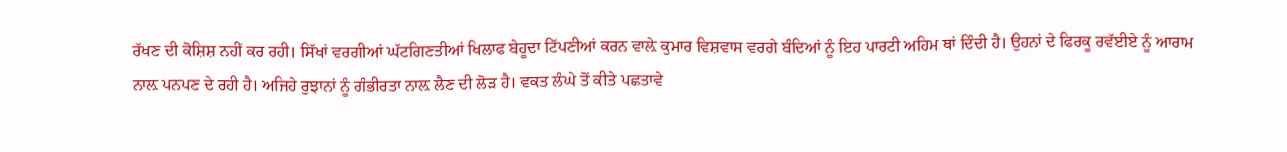ਰੱਖਣ ਦੀ ਕੋਸ਼ਿਸ਼ ਨਹੀਂ ਕਰ ਰਹੀ। ਸਿੱਖਾਂ ਵਰਗੀਆਂ ਘੱਟਗਿਣਤੀਆਂ ਖਿਲਾਫ ਬੇਹੂਦਾ ਟਿੱਪਣੀਆਂ ਕਰਨ ਵਾਲ਼ੇ ਕੁਮਾਰ ਵਿਸ਼ਵਾਸ ਵਰਗੇ ਬੰਦਿਆਂ ਨੂੰ ਇਹ ਪਾਰਟੀ ਅਹਿਮ ਥਾਂ ਦਿੰਦੀ ਹੈ। ਉਹਨਾਂ ਦੇ ਫਿਰਕੂ ਰਵੱਈਏ ਨੂੰ ਆਰਾਮ ਨਾਲ਼ ਪਨਪਣ ਦੇ ਰਹੀ ਹੈ। ਅਜਿਹੇ ਰੁਝਾਨਾਂ ਨੂੰ ਗੰਭੀਰਤਾ ਨਾਲ਼ ਲੈਣ ਦੀ ਲੋੜ ਹੈ। ਵਕਤ ਲੰਘੇ ਤੋਂ ਕੀਤੇ ਪਛਤਾਵੇ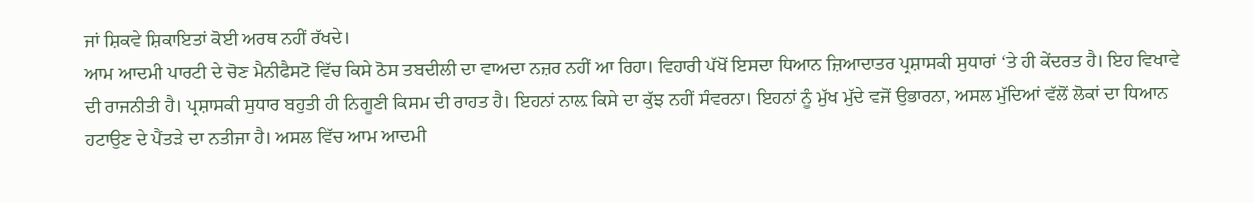ਜਾਂ ਸ਼ਿਕਵੇ ਸ਼ਿਕਾਇਤਾਂ ਕੋਈ ਅਰਥ ਨਹੀਂ ਰੱਖਦੇ।
ਆਮ ਆਦਮੀ ਪਾਰਟੀ ਦੇ ਚੋਣ ਮੈਨੀਫੈਸਟੋ ਵਿੱਚ ਕਿਸੇ ਠੋਸ ਤਬਦੀਲੀ ਦਾ ਵਾਅਦਾ ਨਜ਼ਰ ਨਹੀਂ ਆ ਰਿਹਾ। ਵਿਹਾਰੀ ਪੱਖੋਂ ਇਸਦਾ ਧਿਆਨ ਜ਼ਿਆਦਾਤਰ ਪ੍ਰਸ਼ਾਸਕੀ ਸੁਧਾਰਾਂ ‘ਤੇ ਹੀ ਕੇਂਦਰਤ ਹੈ। ਇਹ ਵਿਖਾਵੇ ਦੀ ਰਾਜਨੀਤੀ ਹੈ। ਪ੍ਰਸ਼ਾਸਕੀ ਸੁਧਾਰ ਬਹੁਤੀ ਹੀ ਨਿਗੂਣੀ ਕਿਸਮ ਦੀ ਰਾਹਤ ਹੈ। ਇਹਨਾਂ ਨਾਲ਼ ਕਿਸੇ ਦਾ ਕੁੱਝ ਨਹੀਂ ਸੰਵਰਨਾ। ਇਹਨਾਂ ਨੂੰ ਮੁੱਖ ਮੁੱਦੇ ਵਜੋਂ ਉਭਾਰਨਾ, ਅਸਲ ਮੁੱਦਿਆਂ ਵੱਲੋਂ ਲੋਕਾਂ ਦਾ ਧਿਆਨ ਹਟਾਉਣ ਦੇ ਪੈਂਤੜੇ ਦਾ ਨਤੀਜਾ ਹੈ। ਅਸਲ ਵਿੱਚ ਆਮ ਆਦਮੀ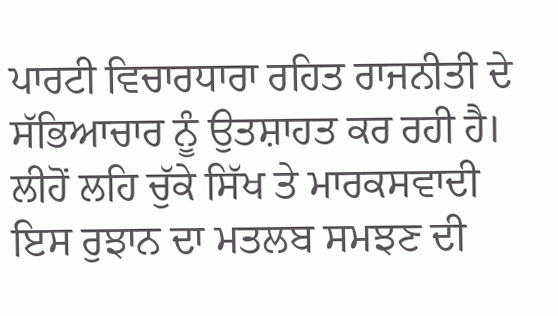ਪਾਰਟੀ ਵਿਚਾਰਧਾਰਾ ਰਹਿਤ ਰਾਜਨੀਤੀ ਦੇ ਸੱਭਿਆਚਾਰ ਨੂੰ ਉਤਸ਼ਾਹਤ ਕਰ ਰਹੀ ਹੈ। ਲੀਹੋਂ ਲਹਿ ਚੁੱਕੇ ਸਿੱਖ ਤੇ ਮਾਰਕਸਵਾਦੀ ਇਸ ਰੁਝਾਨ ਦਾ ਮਤਲਬ ਸਮਝਣ ਦੀ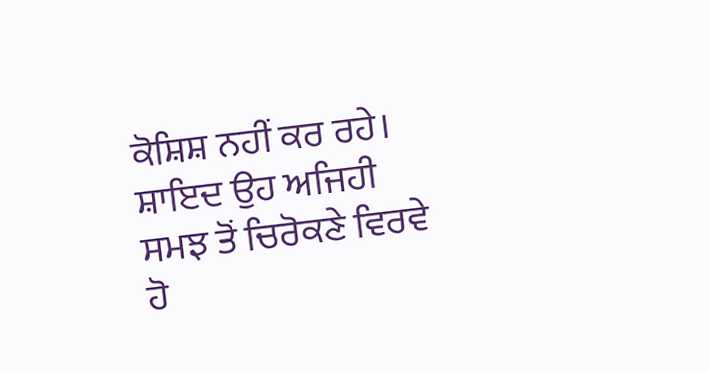ਕੋਸ਼ਿਸ਼ ਨਹੀਂ ਕਰ ਰਹੇ। ਸ਼ਾਇਦ ਉਹ ਅਜਿਹੀ ਸਮਝ ਤੋਂ ਚਿਰੋਕਣੇ ਵਿਰਵੇ ਹੋ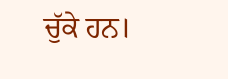ਚੁੱਕੇ ਹਨ।